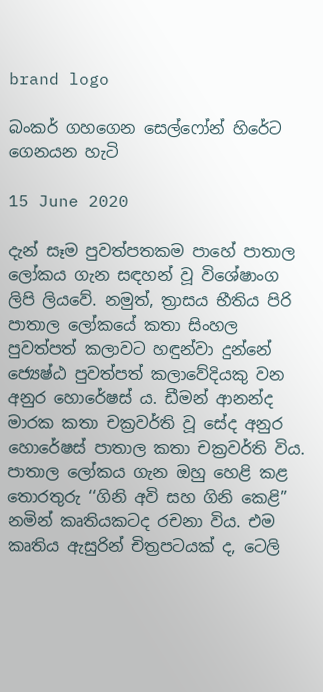brand logo

බංකර් ගහගෙන සෙල්ෆෝන් හිරේට ගෙනයන හැටි

15 June 2020

දැන් සෑම පුවත්පතකම පාහේ පාතාල ලෝකය ගැන සඳහන් වූ විශේෂාංග ලිපි ලියවේ. නමුත්, ත්‍රාසය භීතිය පිරි පාතාල ලෝකයේ කතා සිංහල පුවත්පත් කලාවට හඳුන්වා දුන්නේ ජ්‍යෙෂ්ඨ පුවත්පත් කලාවේදියකු වන අනුර හොරේෂස් ය. ඩීමන් ආනන්ද මාරක කතා චක්‍රවර්ති වූ සේද අනුර හොරේෂස් පාතාල කතා චක්‍රවර්ති විය. පාතාල ලෝකය ගැන ඔහු හෙළි කළ තොරතුරු ‘‘ගිනි අවි සහ ගිනි කෙළි” නමින් කෘතියකටද රචනා විය. එම කෘතිය ඇසුරින් චිත්‍රපටයක් ද, ටෙලි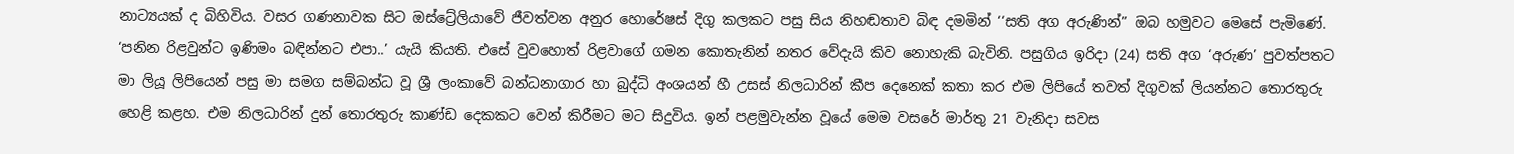නාට්‍යයක් ද බිහිවිය. වසර ගණනාවක සිට ඔස්ට්‍රේලියාවේ ජීවත්වන අනුර හොරේෂස් දිගු කලකට පසු සිය නිහඬතාව බිඳ දමමින් ‘‘සති අග අරුණින්” ඔබ හමුවට මෙසේ පැමිණේ. ‘පනින රිළවුන්ට ඉණිමං බඳින්නට එපා..’ යැයි කියති. එසේ වුවහොත් රිළවාගේ ගමන කොතැනින් නතර වේදැයි කිව නොහැකි බැවිනි. පසුගිය ඉරිදා (24) සති අග ‘අරුණ’ පුවත්පතට මා ලියූ ලිපියෙන් පසු මා සමග සම්බන්ධ වූ ශ්‍රී ලංකාවේ බන්ධනාගාර හා බුද්ධි අංශයන් හී උසස් නිලධාරින් කීප දෙනෙක් කතා කර එම ලිපියේ තවත් දිගුවක් ලියන්නට තොරතුරු හෙළි කළහ. එම නිලධාරින් දුන් තොරතුරු කාණ්ඩ දෙකකට වෙන් කිරීමට මට සිදුවිය. ඉන් පළමුවැන්න වූයේ මෙම වසරේ මාර්තු 21 වැනිදා සවස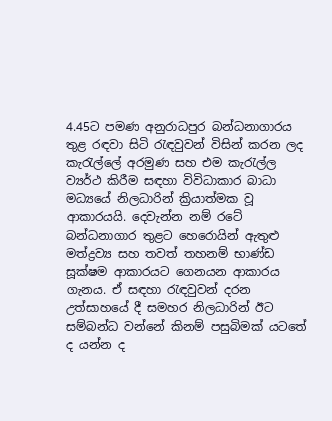4.45ට පමණ අනුරාධපුර බන්ධනාගාරය තුළ රඳවා සිටි රැඳවුවන් විසින් කරන ලද කැරැල්ලේ අරමුණ සහ එම කැරැල්ල ව්‍යර්ථ කිරීම සඳහා විවිධාකාර බාධා මධ්‍යයේ නිලධාරින් ක්‍රියාත්මක වූ ආකාරයයි. දෙවැන්න නම් රටේ බන්ධනාගාර තුළට හෙරොයින් ඇතුළු මත්ද්‍රව්‍ය සහ තවත් තහනම් භාණ්ඩ සූක්ෂම ආකාරයට ගෙනයන ආකාරය ගැනය. ඒ සඳහා රැඳවුවන් දරන උත්සාහයේ දී සමහර නිලධාරින් ඊට සම්බන්ධ වන්නේ කිනම් පසුබිමක් යටතේ ද යන්න ද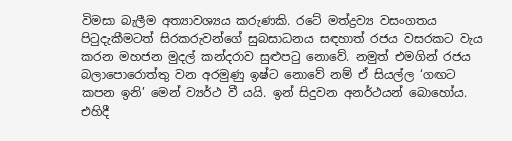විමසා බැලීම අත්‍යාවශ්‍යය කරුණකි. රටේ මත්ද්‍රව්‍ය වසංගතය පිටුදැකීමටත් සිරකරුවන්ගේ සුබසාධනය සඳහාත් රජය වසරකට වැය කරන මහජන මුදල් කන්දරාව සුළුපටු නොවේ. නමුත් එමගින් රජය බලාපොරොත්තු වන අරමුණු ඉෂ්ට නොවේ නම් ඒ සියල්ල ‘ගඟට කපන ඉනි’ මෙන් ව්‍යර්ථ වී යයි. ඉන් සිදුවන අනර්ථයන් බොහෝය. එහිදී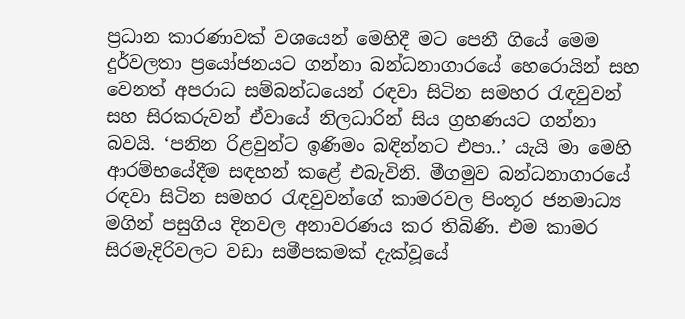ප්‍රධාන කාරණාවක් වශයෙන් මෙහිදී මට පෙනී ගියේ මෙම දුර්වලතා ප්‍රයෝජනයට ගන්නා බන්ධනාගාරයේ හෙරොයින් සහ වෙනත් අපරාධ සම්බන්ධයෙන් රඳවා සිටින සමහර රැඳවුවන් සහ සිරකරුවන් ඒවායේ නිලධාරින් සිය ග්‍රහණයට ගන්නා බවයි. ‘පනින රිළවුන්ට ඉණිමං බඳින්නට එපා..’ යැයි මා මෙහි ආරම්භයේදීම සඳහන් කළේ එබැවිනි. මීගමුව බන්ධනාගාරයේ රඳවා සිටින සමහර රැඳවුවන්ගේ කාමරවල පිංතූර ජනමාධ්‍ය මගින් පසුගිය දිනවල අනාවරණය කර තිබිණි. එම කාමර සිරමැදිරිවලට වඩා සමීපකමක් දැක්වූයේ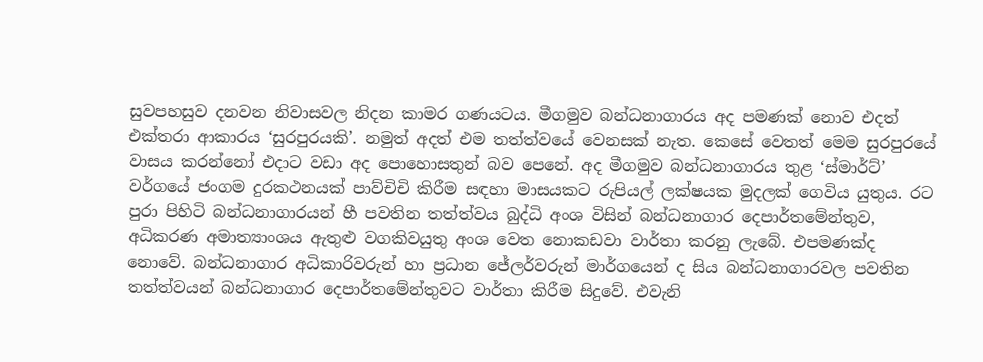සුවපහසුව දනවන නිවාසවල නිදන කාමර ගණයටය. මීගමුව බන්ධනාගාරය අද පමණක් නොව එදත් එක්තරා ආකාරය ‘සුරපුරයකි’. නමුත් අදත් එම තත්ත්වයේ වෙනසක් නැත. කෙසේ වෙතත් මෙම සුරපුරයේ වාසය කරන්නෝ එදාට වඩා අද පොහොසතුන් බව පෙනේ. අද මීගමුව බන්ධනාගාරය තුළ ‘ස්මාර්ට්’ වර්ගයේ ජංගම දුරකථනයක් පාව්චිචි කිරීම සඳහා මාසයකට රුපියල් ලක්ෂයක මුදලක් ගෙවිය යුතුය. රට පුරා පිහිටි බන්ධනාගාරයන් හී පවතින තත්ත්වය බුද්ධි අංශ විසින් බන්ධනාගාර දෙපාර්තමේන්තුව, අධිකරණ අමාත්‍යාංශය ඇතුළු වගකිවයුතු අංශ වෙත නොකඩවා වාර්තා කරනු ලැබේ. එපමණක්ද නොවේ. බන්ධනාගාර අධිකාරිවරුන් හා ප්‍රධාන ජේලර්වරුන් මාර්ගයෙන් ද සිය බන්ධනාගාරවල පවතින තත්ත්වයන් බන්ධනාගාර දෙපාර්තමේන්තුවට වාර්තා කිරීම සිදුවේ. එවැනි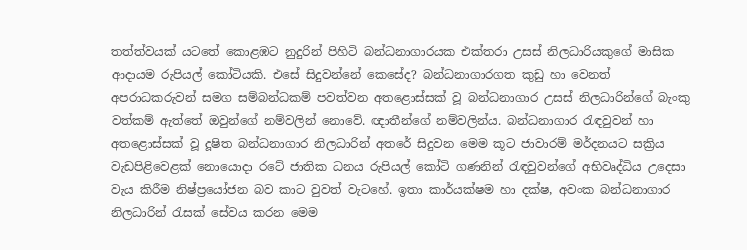තත්ත්වයක් යටතේ කොළඹට නුදුරින් පිහිටි බන්ධනාගාරයක එක්තරා උසස් නිලධාරියකුගේ මාසික ආදායම රුපියල් කෝටියකි. එසේ සිදුවන්නේ කෙසේද? බන්ධනාගාරගත කුඩු හා වෙනත් අපරාධකරුවන් සමග සම්බන්ධකම් පවත්වන අතළොස්සක් වූ බන්ධනාගාර උසස් නිලධාරින්ගේ බැංකු වත්කම් ඇත්තේ ඔවුන්ගේ නම්වලින් නොවේ. ඥාතීන්ගේ නම්වලින්ය. බන්ධනාගාර රැඳවුවන් හා අතළොස්සක් වූ දූෂිත බන්ධනාගාර නිලධාරින් අතරේ සිදුවන මෙම කූට ජාවාරම් මර්දනයට සක්‍රිය වැඩපිළිවෙළක් නොයොදා රටේ ජාතික ධනය රුපියල් කෝටි ගණනින් රැඳවුවන්ගේ අභිවෘද්ධිය උදෙසා වැය කිරීම නිෂ්ප්‍රයෝජන බව කාට වුවත් වැටහේ. ඉතා කාර්යක්ෂම හා දක්ෂ, අවංක බන්ධනාගාර නිලධාරින් රැසක් සේවය කරන මෙම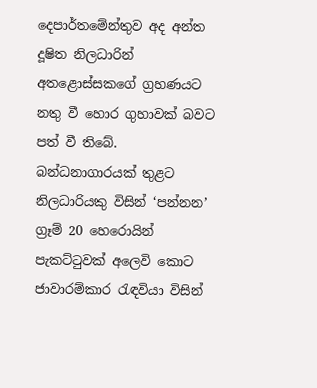දෙපාර්තමේන්තුව අද අන්ත දූෂිත නිලධාරින් අතළොස්සකගේ ග්‍රහණයට නතු වී හොර ගුහාවක් බවට පත් වී තිබේ. බන්ධනාගාරයක් තුළට නිලධාරියකු විසින් ‘පන්නන’ ග්‍රෑම් 20 හෙරොයින් පැකට්ටුවක් අලෙවි කොට ජාවාරම්කාර රැඳවියා විසින්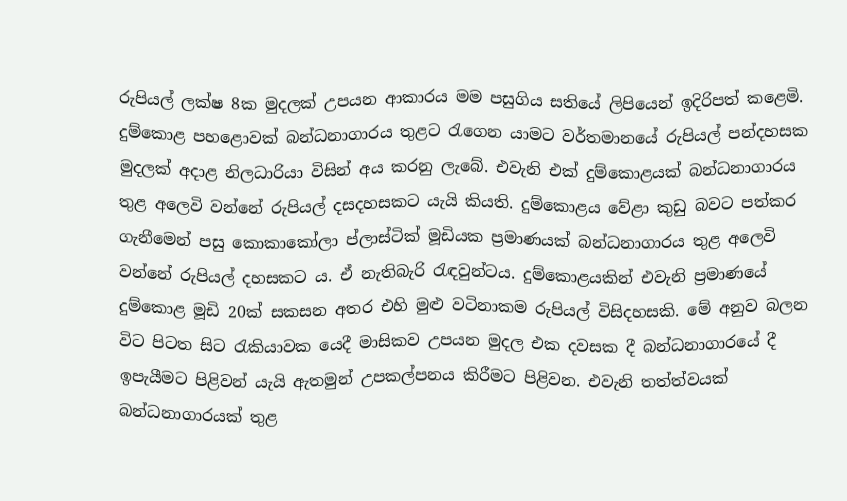රුපියල් ලක්ෂ 8ක මුදලක් උපයන ආකාරය මම පසුගිය සතියේ ලිපියෙන් ඉදිරිපත් කළෙමි. දුම්කොළ පහළොවක් බන්ධනාගාරය තුළට රැගෙන යාමට වර්තමානයේ රුපියල් පන්දහසක මුදලක් අදාළ නිලධාරියා විසින් අය කරනු ලැබේ. එවැනි එක් දුම්කොළයක් බන්ධනාගාරය තුළ අලෙවි වන්නේ රුපියල් දසදහසකට යැයි කියති. දුම්කොළය වේළා කුඩු බවට පත්කර ගැනීමෙන් පසු කොකාකෝලා ප්ලාස්ටික් මූඩියක ප්‍රමාණයක් බන්ධනාගාරය තුළ අලෙවි වන්නේ රුපියල් දහසකට ය. ඒ නැතිබැරි රැඳවුන්ටය. දුම්කොළයකින් එවැනි ප්‍රමාණයේ දුම්කොළ මූඩි 20ක් සකසන අතර එහි මුළු වටිනාකම රුපියල් විසිදහසකි. මේ අනුව බලන විට පිටත සිට රැකියාවක යෙදී මාසිකව උපයන මුදල එක දවසක දී බන්ධනාගාරයේ දී ඉපැයීමට පිළිවන් යැයි ඇතමුන් උපකල්පනය කිරීමට පිළිවන. එවැනි තත්ත්වයක් බන්ධනාගාරයක් තුළ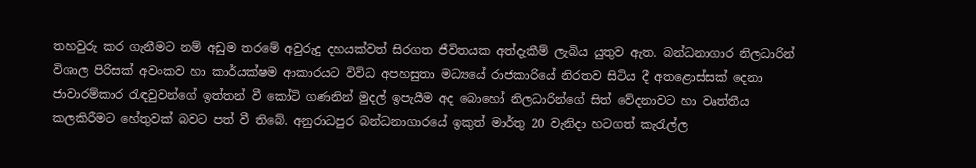තහවුරු කර ගැනීමට නම් අඩුම තරමේ අවුරුදු දහයක්වත් සිරගත ජීවිතයක අත්දැකීම් ලැබිය යුතුව ඇත. බන්ධනාගාර නිලධාරින් විශාල පිරිසක් අවංකව හා කාර්යක්ෂම ආකාරයට විවිධ අපහසුතා මධ්‍යයේ රාජකාරියේ නිරතව සිටිය දී අතළොස්සක් දෙනා ජාවාරම්කාර රැඳවුවන්ගේ ඉත්තන් වී කෝටි ගණනින් මුදල් ඉපැයීම අද බොහෝ නිලධාරින්ගේ සිත් වේදනාවට හා වෘත්තීය කලකිරීමට හේතුවක් බවට පත් වී තිබේ. අනුරාධපුර බන්ධනාගාරයේ ඉකුත් මාර්තු 20 වැනිදා හටගත් කැරැල්ල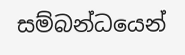සම්බන්ධයෙන්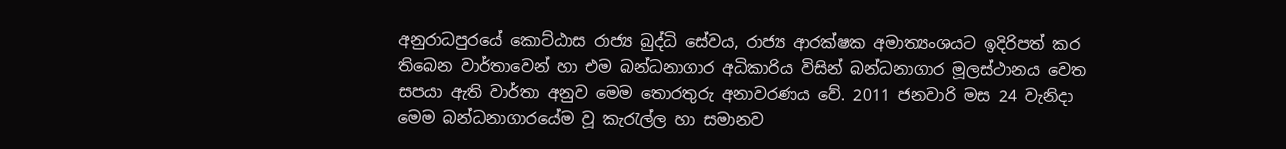අනුරාධපුරයේ කොට්ඨාස රාජ්‍ය බුද්ධි සේවය, රාජ්‍ය ආරක්ෂක අමාත්‍යංශයට ඉදිරිපත් කර තිබෙන වාර්තාවෙන් හා එම බන්ධනාගාර අධිකාරිය විසින් බන්ධනාගාර මූලස්ථානය වෙත සපයා ඇති වාර්තා අනුව මෙම තොරතුරු අනාවරණය වේ. 2011 ජනවාරි මස 24 වැනිදා මෙම බන්ධනාගාරයේම වූ කැරැල්ල හා සමානව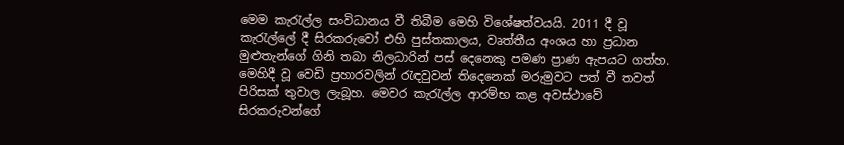මෙම කැරැල්ල සංවිධානය වී තිබීම මෙහි විශේෂත්වයයි. 2011 දී වූ කැරැල්ලේ දී සිරකරුවෝ එහි පුස්තකාලය, වෘත්තීය අංශය හා ප්‍රධාන මුළුතැන්ගේ ගිනි තබා නිලධාරින් පස් දෙනෙකු පමණ ප්‍රාණ ඇපයට ගත්හ. මෙහිදී වූ වෙඩි ප්‍රහාරවලින් රැඳවුවන් තිදෙනෙක් මරුමුවට පත් වී තවත් පිරිසක් තුවාල ලැබූහ. මෙවර කැරැල්ල ආරම්භ කළ අවස්ථාවේ සිරකරුවන්ගේ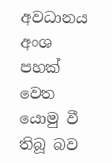අවධානය අංශ පහක් වෙත යොමු වී තිබූ බව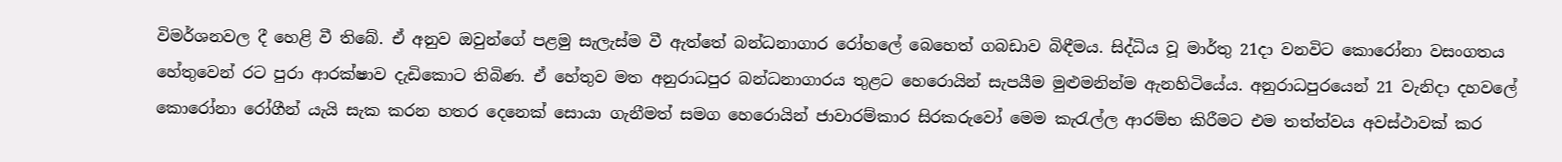විමර්ශනවල දී හෙළි වී තිබේ. ඒ අනුව ඔවුන්ගේ පළමු සැලැස්ම වී ඇත්තේ බන්ධනාගාර රෝහලේ බෙහෙත් ගබඩාව බිඳීමය. සිද්ධිය වූ මාර්තු 21දා වනවිට කොරෝනා වසංගතය හේතුවෙන් රට පුරා ආරක්ෂාව දැඩිකොට තිබිණ. ඒ හේතුව මත අනුරාධපුර බන්ධනාගාරය තුළට හෙරොයින් සැපයීම මුළුමනින්ම ඇනහිටියේය. අනුරාධපුරයෙන් 21 වැනිදා දහවලේ කොරෝනා රෝගීන් යැයි සැක කරන හතර දෙනෙක් සොයා ගැනීමත් සමග හෙරොයින් ජාවාරම්කාර සිරකරුවෝ මෙම කැරැල්ල ආරම්භ කිරීමට එම තත්ත්වය අවස්ථාවක් කර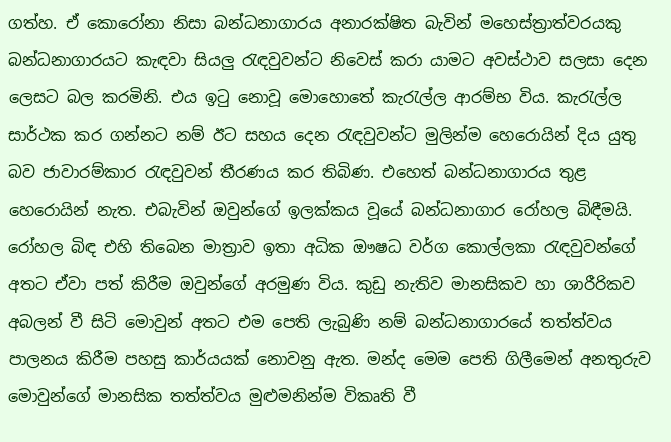ගත්හ. ඒ කොරෝනා නිසා බන්ධනාගාරය අනාරක්ෂිත බැවින් මහෙස්ත්‍රාත්වරයකු බන්ධනාගාරයට කැඳවා සියලු රැඳවුවන්ට නිවෙස් කරා යාමට අවස්ථාව සලසා දෙන ලෙසට බල කරමිනි. එය ඉටු නොවූ මොහොතේ කැරැල්ල ආරම්භ විය. කැරැල්ල සාර්ථක කර ගන්නට නම් ඊට සහය දෙන රැඳවුවන්ට මුලින්ම හෙරොයින් දිය යුතු බව ජාවාරම්කාර රැඳවුවන් තීරණය කර තිබිණ. එහෙත් බන්ධනාගාරය තුළ හෙරොයින් නැත. එබැවින් ඔවුන්ගේ ඉලක්කය වූයේ බන්ධනාගාර රෝහල බිඳීමයි. රෝහල බිඳ එහි තිබෙන මාත්‍රාව ඉතා අධික ඖෂධ වර්ග කොල්ලකා රැඳවුවන්ගේ අතට ඒවා පත් කිරීම ඔවුන්ගේ අරමුණ විය. කුඩු නැතිව මානසිකව හා ශාරීරිකව අබලන් වී සිටි මොවුන් අතට එම පෙති ලැබුණි නම් බන්ධනාගාරයේ තත්ත්වය පාලනය කිරීම පහසු කාර්යයක් නොවනු ඇත. මන්ද මෙම පෙති ගිලීමෙන් අනතුරුව මොවුන්ගේ මානසික තත්ත්වය මුළුමනින්ම විකෘති වී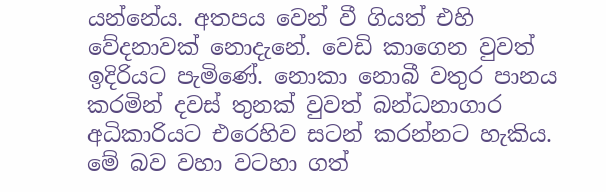යන්නේය. අතපය වෙන් වී ගියත් එහි වේදනාවක් නොදැනේ. වෙඩි කාගෙන වුවත් ඉදිරියට පැමිණේ. නොකා නොබී වතුර පානය කරමින් දවස් තුනක් වුවත් බන්ධනාගාර අධිකාරියට එරෙහිව සටන් කරන්නට හැකිය. මේ බව වහා වටහා ගත්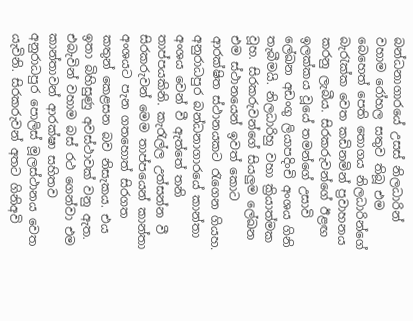බන්ධනාගාරයේ උසස් නිලධාරින් වහාම රෝහල සතුව තිබූ එම බෙහෙත් පෙති තොගය නිලධාරින්ගේ බැරැක්ක වෙත කඩිනමින් ප්‍රවාහනය කරනු ලැබීය. සිරකරුවන්ගේ ඊළඟ ඉලක්කය වූයේ තමන්ගේ උසාවි ලේඛන අඩංගු ලියාපදිංචි අංශය ගිනි තැබීමයි. නිලධාරිහු වහා ක්‍රියාත්මක වූහ. සිරකරුවන්ගේ සියලුම ලේඛන එම ස්ථානයෙන් ඉවත් කොට ආරක්ෂිත ස්ථානයකට රැගෙන ගියහ. අනුරාධපුර බන්ධනාගාරයේ කාන්තා අංශය වෙන් වී ඇත්තේ තනි තාප්පයකිනි. කැරැල්ල උත්සන්න වී සිරකරුවන් මෙම තාප්පයෙන් කාන්තා අංශයට පැන ගතහොත් සිරගත කතුන් කෙළසන බව නිසැකය. එය ඉතා බිහිසුණු අවස්ථාවක් වනු ඇත. එබැවින් වහාම බස් රථ ගෙන්වා එම කාන්තාවන් ආරක්ෂා සහිතව අනුරාධපුර පොලිස් මූලස්ථානය වෙත යැවිනි. සිරකරුවන් අතට ගිනිඅවි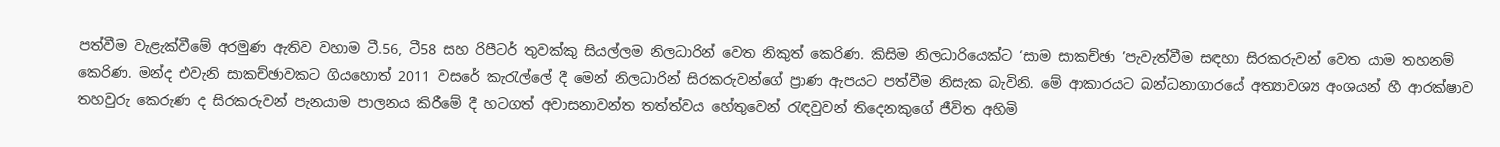පත්වීම වැළැක්වීමේ අරමුණ ඇතිව වහාම ටී.56, ටී58 සහ රිපීටර් තුවක්කු සියල්ලම නිලධාරින් වෙත නිකුත් කෙරිණ. කිසිම නිලධාරියෙක්ට ‘සාම සාකච්ඡා ’පැවැත්වීම සඳහා සිරකරුවන් වෙත යාම තහනම් කෙරිණ. මන්ද එවැනි සාකච්ඡාවකට ගියහොත් 2011 වසරේ කැරැල්ලේ දී මෙන් නිලධාරින් සිරකරුවන්ගේ ප්‍රාණ ඇපයට පත්වීම නිසැක බැවිනි. මේ ආකාරයට බන්ධනාගාරයේ අත්‍යාවශ්‍ය අංශයන් හී ආරක්ෂාව තහවුරු කෙරුණ ද සිරකරුවන් පැනයාම පාලනය කිරීමේ දී හටගත් අවාසනාවන්ත තත්ත්වය හේතුවෙන් රැඳවුවන් තිදෙනකුගේ ජීවිත අහිමි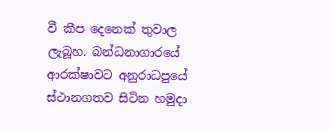වී කීප දෙනෙක් තුවාල ලැබූහ. බන්ධනාගාරයේ ආරක්ෂාවට අනුරාධපුයේ ස්ථානගතව සිටින හමුදා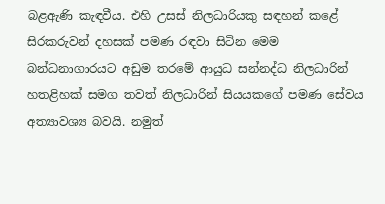බළඇණි කැඳවීය. එහි උසස් නිලධාරියකු සඳහන් කළේ සිරකරුවන් දහසක් පමණ රඳවා සිටින මෙම බන්ධනාගාරයට අඩුම තරමේ ආයුධ සන්නද්ධ නිලධාරින් හතළිහක් සමග තවත් නිලධාරින් සියයකගේ පමණ සේවය අත්‍යාවශ්‍ය බවයි. නමුත්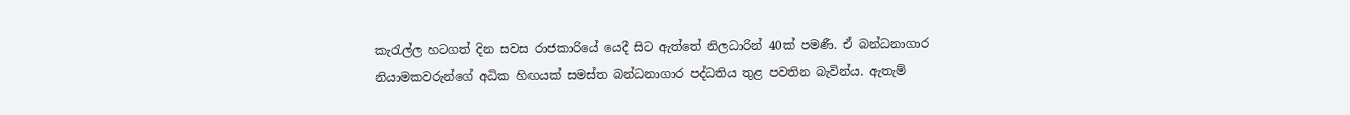කැරැල්ල හටගත් දින සවස රාජකාරියේ යෙදී සිට ඇත්තේ නිලධාරින් 40ක් පමණී. ඒ බන්ධනාගාර නියාමකවරුන්ගේ අධික හිඟයක් සමස්ත බන්ධනාගාර පද්ධතිය තුළ පවතින බැවින්ය. ඇතැම්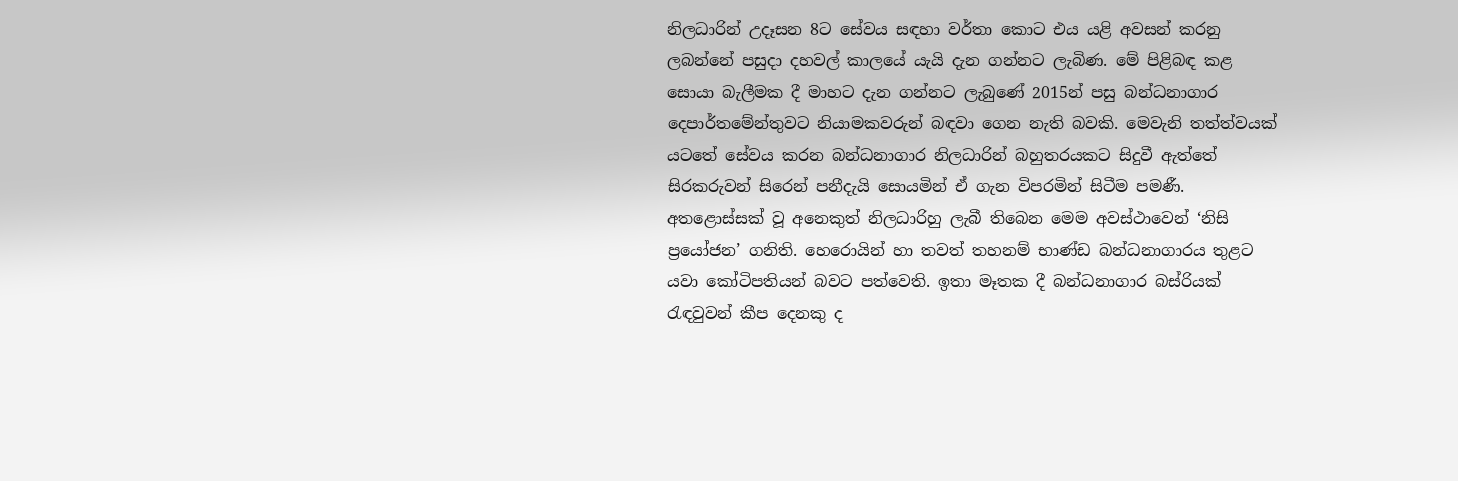නිලධාරින් උදෑසන 8ට සේවය සඳහා වර්තා කොට එය යළි අවසන් කරනු ලබන්නේ පසුදා දහවල් කාලයේ යැයි දැන ගන්නට ලැබිණ. මේ පිළිබඳ කළ සොයා බැලීමක දී මාහට දැන ගන්නට ලැබුණේ 2015න් පසු බන්ධනාගාර දෙපාර්තමේන්තුවට නියාමකවරුන් බඳවා ගෙන නැති බවකි. මෙවැනි තත්ත්වයක් යටතේ සේවය කරන බන්ධනාගාර නිලධාරින් බහුතරයකට සිදුවී ඇත්තේ සිරකරුවන් සිරෙන් පනීදැයි සොයමින් ඒ ගැන විපරමින් සිටීම පමණී. අතළොස්සක් වූ අනෙකුත් නිලධාරිහු ලැබී තිබෙන මෙම අවස්ථාවෙන් ‘නිසි ප්‍රයෝජන’ ගනිති. හෙරොයින් හා තවත් තහනම් භාණ්ඩ බන්ධනාගාරය තුළට යවා කෝටිපතියන් බවට පත්වෙති. ඉතා මෑතක දී බන්ධනාගාර බස්රියක් රැඳවුවන් කීප දෙනකු ද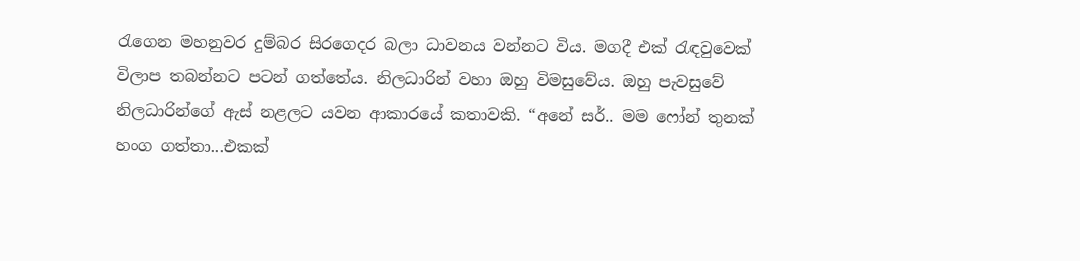රැගෙන මහනුවර දුම්බර සිරගෙදර බලා ධාවනය වන්නට විය. මගදී එක් රැඳවුවෙක් විලාප තබන්නට පටන් ගත්තේය. නිලධාරින් වහා ඔහු විමසුවේය. ඔහු පැවසුවේ නිලධාරින්ගේ ඇස් නළලට යවන ආකාරයේ කතාවකි. “අනේ සර්.. මම ෆෝන් තුනක් හංග ගත්තා...එකක්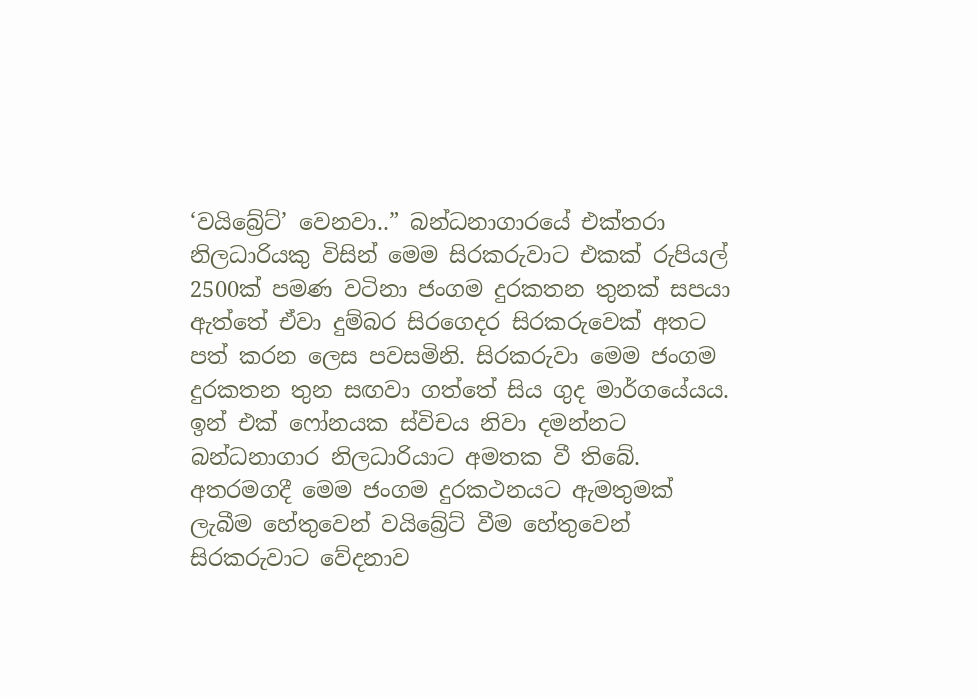‘වයිබ්‍රේට්’ වෙනවා..” බන්ධනාගාරයේ එක්තරා නිලධාරියකු විසින් මෙම සිරකරුවාට එකක් රුපියල් 2500ක් පමණ වටිනා ජංගම දුරකතන තුනක් සපයා ඇත්තේ ඒවා දුම්බර සිරගෙදර සිරකරුවෙක් අතට පත් කරන ලෙස පවසමිනි. සිරකරුවා මෙම ජංගම දුරකතන තුන සඟවා ගත්තේ සිය ගුද මාර්ගයේයය. ඉන් එක් ෆෝනයක ස්විචය නිවා දමන්නට බන්ධනාගාර නිලධාරියාට අමතක වී තිබේ. අතරමගදී මෙම ජංගම දුරකථනයට ඇමතුමක් ලැබීම හේතුවෙන් වයිබ්‍රේට් වීම හේතුවෙන් සිරකරුවාට වේදනාව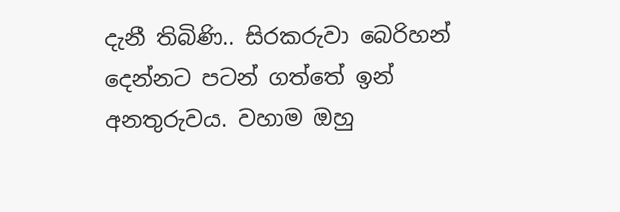දැනී තිබිණි.. සිරකරුවා බෙරිහන් දෙන්නට පටන් ගත්තේ ඉන් අනතුරුවය. වහාම ඔහු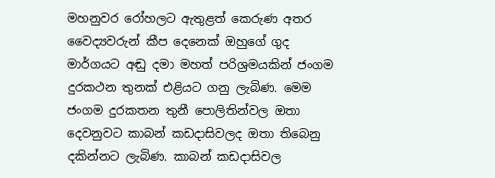මහනුවර රෝහලට ඇතුළත් කෙරුණ අතර වෛද්‍යවරුන් කීප දෙනෙක් ඔහුගේ ගුද මාර්ගයට අඬු දමා මහත් පරිශ්‍රමයකින් ජංගම දුරකථන තුනක් එළියට ගනු ලැබිණ. මෙම ජංගම දුරකතන තුනී පොලිතින්වල ඔතා දෙවනුවට කාබන් කඩදාසිවලද ඔතා තිබෙනු දකින්නට ලැබිණ. කාබන් කඩදාසිවල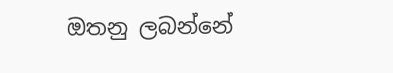ඔතනු ලබන්නේ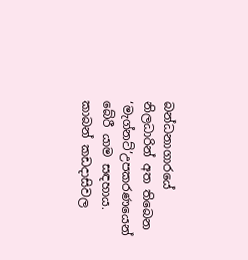බන්ධනාගාරයේ නිලධාරින් අත තිබෙන ‘මැග්නට්’උපකරණයෙන් බේරී යාම සඳහාය. කාබන් කඩදාසිවල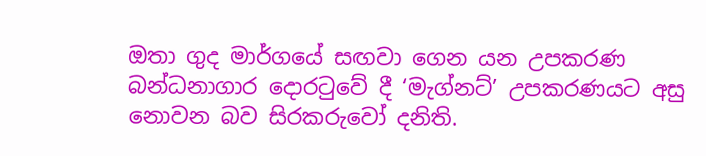ඔතා ගුද මාර්ගයේ සඟවා ගෙන යන උපකරණ බන්ධනාගාර දොරටුවේ දී ‘මැග්නට්’ උපකරණයට අසු නොවන බව සිරකරුවෝ දනිති.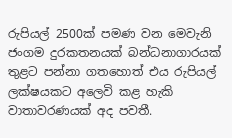රුපියල් 2500ක් පමණ වන මෙවැනි ජංගම දුරකතනයක් බන්ධනාගාරයක් තුළට පන්නා ගතහොත් එය රුපියල් ලක්ෂයකට අලෙවි කළ හැකි වාතාවරණයක් අද පවතී.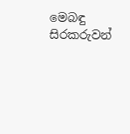මෙබඳු සිරකරුවන්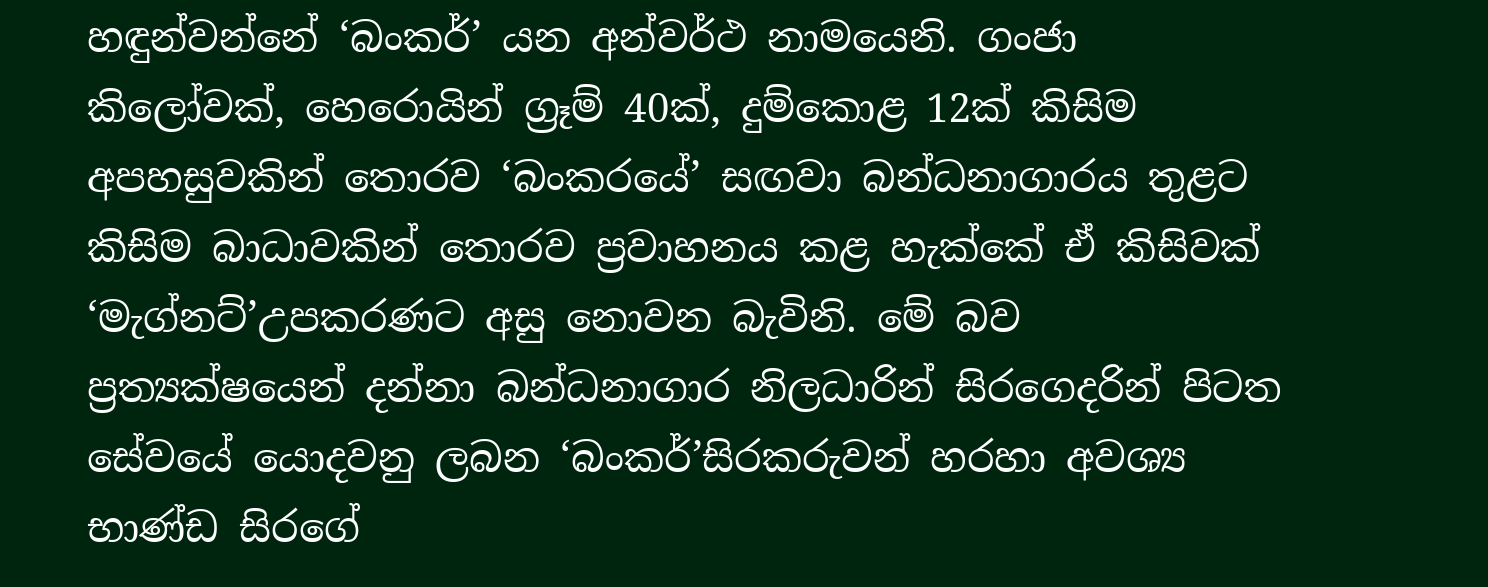හඳුන්වන්නේ ‘බංකර්’ යන අන්වර්ථ නාමයෙනි. ගංජා කිලෝවක්, හෙරොයින් ග්‍රෑම් 40ක්, දුම්කොළ 12ක් කිසිම අපහසුවකින් තොරව ‘බංකරයේ’ සඟවා බන්ධනාගාරය තුළට කිසිම බාධාවකින් තොරව ප්‍රවාහනය කළ හැක්කේ ඒ කිසිවක් ‘මැග්නට්’උපකරණට අසු නොවන බැවිනි. මේ බව ප්‍රත්‍යක්ෂයෙන් දන්නා බන්ධනාගාර නිලධාරින් සිරගෙදරින් පිටත සේවයේ යොදවනු ලබන ‘බංකර්’සිරකරුවන් හරහා අවශ්‍ය භාණ්ඩ සිරගේ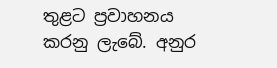තුළට ප්‍රවාහනය කරනු ලැබේ. අනුර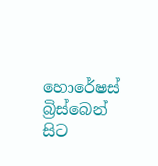හොරේෂස් බ්‍රිස්බෙන් සිට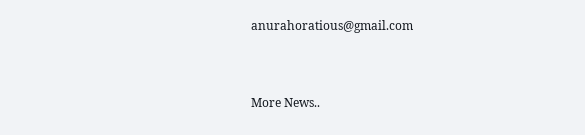anurahoratious@gmail.com


More News..